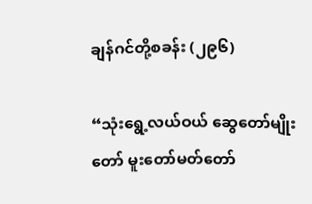ချန်ဂင်တို့စခန်း (၂၉၆)

“သုံးရွေ့လယ်ဝယ် ဆွေတော်မျိုးတော် မူးတော်မတ်တော်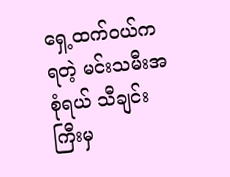ရှေ့ထက်ဝယ်ကရတဲ့ မင်းသမီးအစုံရယ် သီချင်းကြီးမှ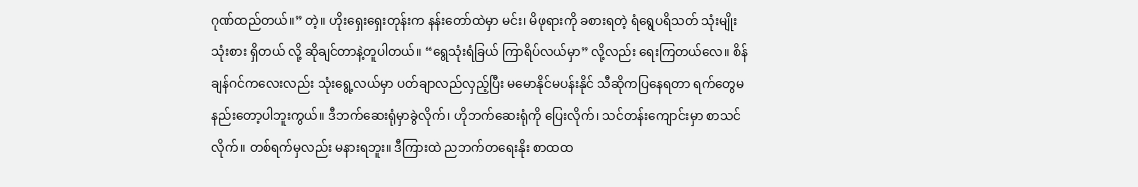ဂုဏ်ထည်တယ်။” တဲ့။ ဟိုးရှေးရှေးတုန်းက နန်းတော်ထဲမှာ မင်း၊ မိဖုရားကို ခစားရတဲ့ ရံရွေပရိသတ် သုံးမျိုးသုံးစား ရှိတယ် လို့ ဆိုချင်တာနဲ့တူပါတယ်။ “ရွေသုံးရံခြယ် ကြာရိပ်လယ်မှာ” လို့လည်း ရေးကြတယ်လေ။ စိန်ချန်ဂင်ကလေးလည်း သုံးရွေ့လယ်မှာ ပတ်ချာလည်လှည့်ပြီး မမောနိုင်မပန်းနိုင် သီဆိုကပြနေရတာ ရက်တွေမနည်းတော့ပါဘူးကွယ်။ ဒီဘက်ဆေးရုံမှာခွဲလိုက်၊ ဟိုဘက်ဆေးရုံကို ပြေးလိုက်၊ သင်တန်းကျောင်းမှာ စာသင်လိုက်။ တစ်ရက်မှလည်း မနားရဘူး။ ဒီကြားထဲ ညဘက်တရေးနိုး စာထထ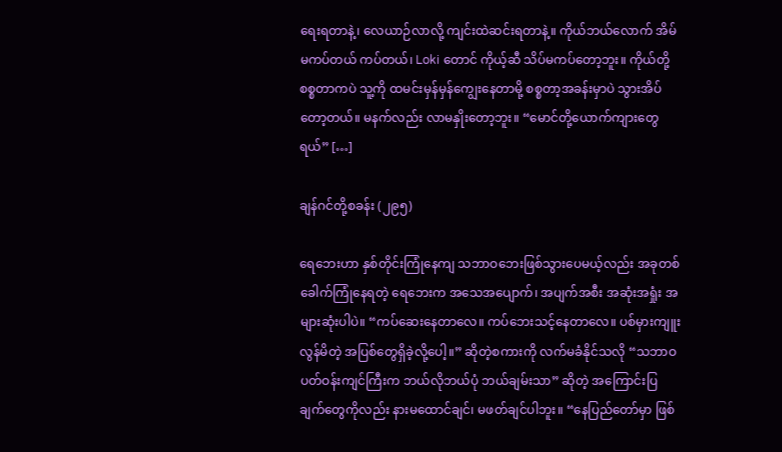ရေးရတာနဲ့၊ လေယာဉ်လာလို့ ကျင်းထဲဆင်းရတာနဲ့။ ကိုယ်ဘယ်လောက် အိမ်မကပ်တယ် ကပ်တယ်၊ Loki တောင် ကိုယ့်ဆီ သိပ်မကပ်တော့ဘူး။ ကိုယ်တို့စစ္စတာကပဲ သူ့ကို ထမင်းမှန်မှန်ကျွေးနေတာမို့ စစ္စတာ့အခန်းမှာပဲ သွားအိပ်တော့တယ်။ မနက်လည်း လာမနှိုးတော့ဘူး။ “မောင်တို့ယောက်ကျားတွေရယ်” […]

ချန်ဂင်တို့စခန်း (၂၉၅)

ရေဘေးဟာ နှစ်တိုင်းကြုံနေကျ သဘာဝဘေးဖြစ်သွားပေမယ့်လည်း အခုတစ်ခေါက်ကြုံနေရတဲ့ ရေဘေးက အသေအပျောက်၊ အပျက်အစီး အဆုံးအရှုံး အများဆုံးပါပဲ။ “ကပ်ဆေးနေတာလေ။ ကပ်ဘေးသင့်နေတာလေ။ ပစ်မှားကျူးလွန်မိတဲ့ အပြစ်တွေရှိခဲ့လို့ပေါ့။” ဆိုတဲ့စကားကို လက်မခံနိုင်သလို “သဘာဝပတ်ဝန်းကျင်ကြီးက ဘယ်လိုဘယ်ပုံ ဘယ်ချမ်းသာ” ဆိုတဲ့ အကြောင်းပြချက်တွေကိုလည်း နားမထောင်ချင်၊ မဖတ်ချင်ပါဘူး။ “နေပြည်တော်မှာ ဖြစ်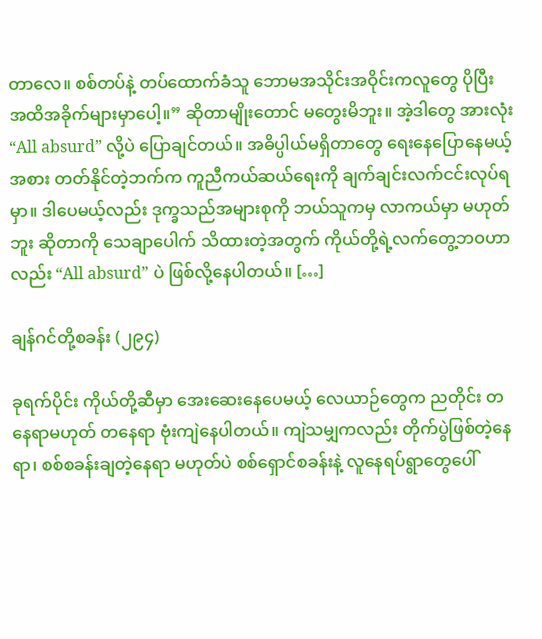တာလေ။ စစ်တပ်နဲ့ တပ်ထောက်ခံသူ ဘောမအသိုင်းအဝိုင်းကလူတွေ ပိုပြီး အထိအခိုက်များမှာပေါ့။” ဆိုတာမျိုးတောင် မတွေးမိဘူး။ အဲ့ဒါတွေ အားလုံး “All absurd” လို့ပဲ ပြောချင်တယ်။ အဓိပ္ပါယ်မရှိတာတွေ ရေးနေပြောနေမယ့်အစား တတ်နိုင်တဲ့ဘက်က ကူညီကယ်ဆယ်ရေးကို ချက်ချင်းလက်ငင်းလုပ်ရမှာ။ ဒါပေမယ့်လည်း ဒုက္ခသည်အများစုကို ဘယ်သူကမှ လာကယ်မှာ မဟုတ်ဘူး ဆိုတာကို သေချာပေါက် သိထားတဲ့အတွက် ကိုယ်တို့ရဲ့လက်တွေ့ဘဝဟာလည်း “All absurd” ပဲ ဖြစ်လို့နေပါတယ်။ […]

ချန်ဂင်တို့စခန်း (၂၉၄)

ခုရက်ပိုင်း ကိုယ်တို့ဆီမှာ အေးဆေးနေပေမယ့် လေယာဉ်တွေက ညတိုင်း တနေရာမဟုတ် တနေရာ ဗုံးကျဲနေပါတယ်။ ကျဲသမျှကလည်း တိုက်ပွဲဖြစ်တဲ့နေရာ၊ စစ်စခန်းချတဲ့နေရာ မဟုတ်ပဲ စစ်ရှောင်စခန်းနဲ့ လူနေရပ်ရွာတွေပေါ်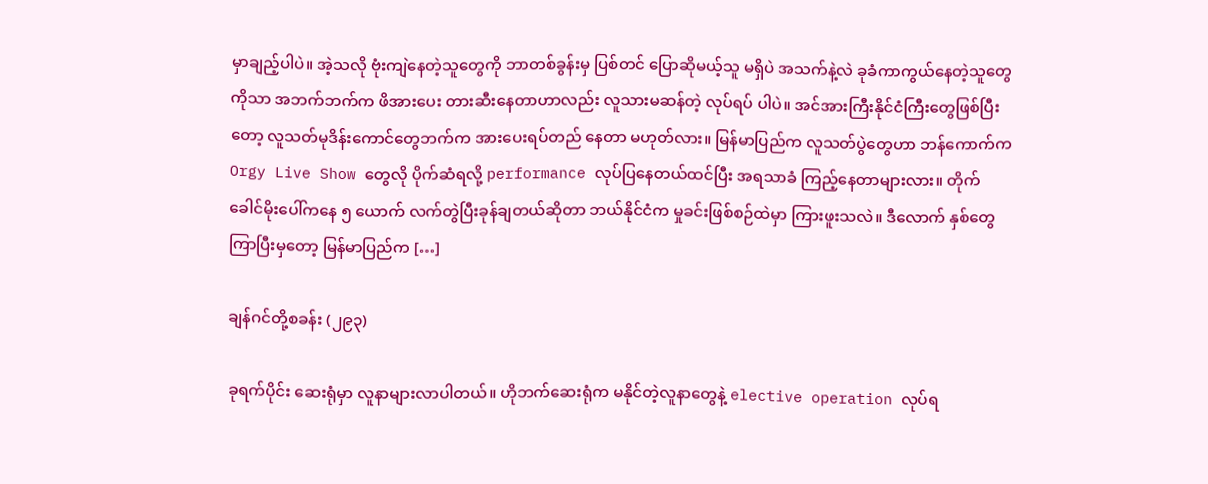မှာချည့်ပါပဲ။ အဲ့သလို ဗုံးကျဲနေတဲ့သူတွေကို ဘာတစ်ခွန်းမှ ပြစ်တင် ပြောဆိုမယ့်သူ မရှိပဲ အသက်နဲ့လဲ ခုခံကာကွယ်နေတဲ့သူတွေကိုသာ အဘက်ဘက်က ဖိအားပေး တားဆီးနေတာဟာလည်း လူသားမဆန်တဲ့ လုပ်ရပ် ပါပဲ။ အင်အားကြီးနိုင်ငံကြီးတွေဖြစ်ပြီးတော့ လူသတ်မုဒိန်းကောင်တွေဘက်က အားပေးရပ်တည် နေတာ မဟုတ်လား။ မြန်မာပြည်က လူသတ်ပွဲတွေဟာ ဘန်ကောက်က Orgy Live Show တွေလို ပိုက်ဆံရလို့ performance လုပ်ပြနေတယ်ထင်ပြီး အရသာခံ ကြည့်နေတာများလား။ တိုက်ခေါင်မိုးပေါ်ကနေ ၅ ယောက် လက်တွဲပြီးခုန်ချတယ်ဆိုတာ ဘယ်နိုင်ငံက မှုခင်းဖြစ်စဉ်ထဲမှာ ကြားဖူးသလဲ။ ဒီလောက် နှစ်တွေကြာပြီးမှတော့ မြန်မာပြည်က […]

ချန်ဂင်တို့စခန်း (၂၉၃)

ခုရက်ပိုင်း ဆေးရုံမှာ လူနာများလာပါတယ်။ ဟိုဘက်ဆေးရုံက မနိုင်တဲ့လူနာတွေနဲ့ elective operation လုပ်ရ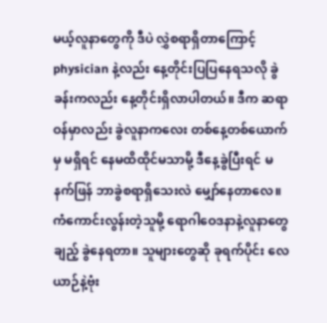မယ့်လူနာတွေကို ဒီပဲ လွှဲစရာရှိတာကြောင့် physician နဲ့လည်း နေ့တိုင်းပြပြနေရသလို ခွဲခန်းကလည်း နေ့တိုင်းရှိလာပါတယ်။ ဒီက ဆရာဝန်မှာလည်း ခွဲလူနာကလေး တစ်နေ့တစ်ယောက်မှ မရှိရင် နေမထိထိုင်မသာမို့ ဒီနေ့ခွဲပြီးရင် မနက်ဖြန် ဘာခွဲစရာရှိသေးလဲ မျှော်နေတာလေ။ ကံကောင်းလွန်းတဲ့သူမို့ ရောဂါဝေဒနာနဲ့လူနာတွေချည့် ခွဲနေရတာ။ သူများတွေဆို ခုရက်ပိုင်း လေယာဉ်နဲ့ဗုံး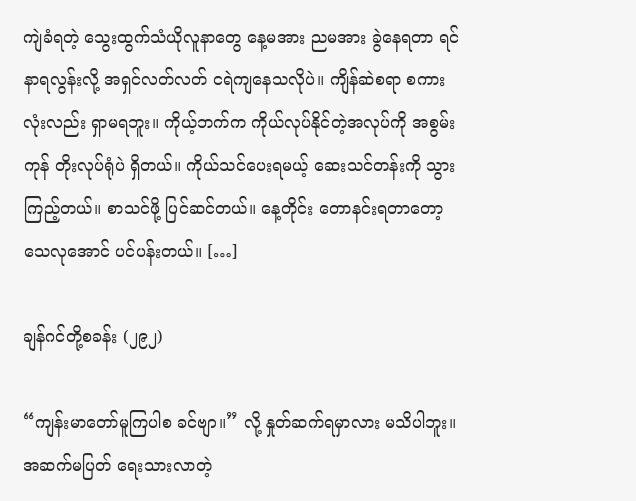ကျဲခံရတဲ့ သွေးထွက်သံယိုလူနာတွေ နေ့မအား ညမအား ခွဲနေရတာ ရင်နာရလွန်းလို့ အရှင်လတ်လတ် ငရဲကျနေသလိုပဲ။ ကျိန်ဆဲစရာ စကားလုံးလည်း ရှာမရဘူး။ ကိုယ့်ဘက်က ကိုယ်လုပ်နိုင်တဲ့အလုပ်ကို အစွမ်းကုန် တိုးလုပ်ရုံပဲ ရှိတယ်။ ကိုယ်သင်ပေးရမယ့် ဆေးသင်တန်းကို သွားကြည့်တယ်။ စာသင်ဖို့ ပြင်ဆင်တယ်။ နေ့တိုင်း တောနင်းရတာတော့ သေလုအောင် ပင်ပန်းတယ်။ […]

ချန်ဂင်တို့စခန်း (၂၉၂)

“ကျန်းမာတော်မူကြပါစ ခင်ဗျာ။” လို့ နှုတ်ဆက်ရမှာလား မသိပါဘူး။ အဆက်မပြတ် ရေးသားလာတဲ့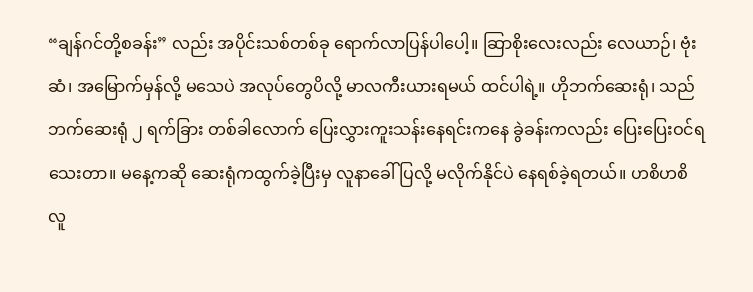“ချန်ဂင်တို့စခန်း” လည်း အပိုင်းသစ်တစ်ခု ရောက်လာပြန်ပါပေါ့။ ဆြာစိုးလေးလည်း လေယာဉ်၊ ဗုံးဆံ၊ အမြောက်မှန်လို့ မသေပဲ အလုပ်တွေပိလို့ မာလကီးယားရမယ် ထင်ပါရဲ့။ ဟိုဘက်ဆေးရုံ၊ သည်ဘက်ဆေးရုံ ၂ ရက်ခြား တစ်ခါလောက် ပြေးလွှားကူးသန်းနေရင်းကနေ ခွဲခန်းကလည်း ပြေးပြေးဝင်ရသေးတာ။ မနေ့ကဆို ဆေးရုံကထွက်ခဲ့ပြီးမှ လူနာခေါ်ပြလို့ မလိုက်နိုင်ပဲ နေရစ်ခဲ့ရတယ်။ ဟစိဟစိ လူ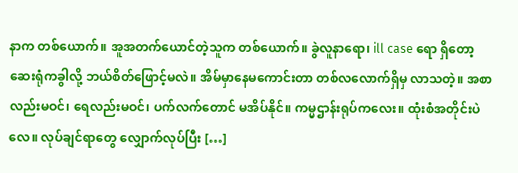နာက တစ်ယောက်။ အူအတက်ယောင်တဲ့သူက တစ်ယောက်။ ခွဲလူနာရော၊ ill case ရော ရှိတော့ ဆေးရုံကခွါလို့ ဘယ်စိတ်ဖြောင့်မလဲ။ အိမ်မှာနေမကောင်းတာ တစ်လလောက်ရှိမှ လာသတဲ့။ အစာလည်းမဝင်၊ ရေလည်းမဝင်၊ ပက်လက်တောင် မအိပ်နိုင်။ ကမ္မဌာန်းရုပ်ကလေး။ ထုံးစံအတိုင်းပဲလေ။ လုပ်ချင်ရာတွေ လျှောက်လုပ်ပြီး […]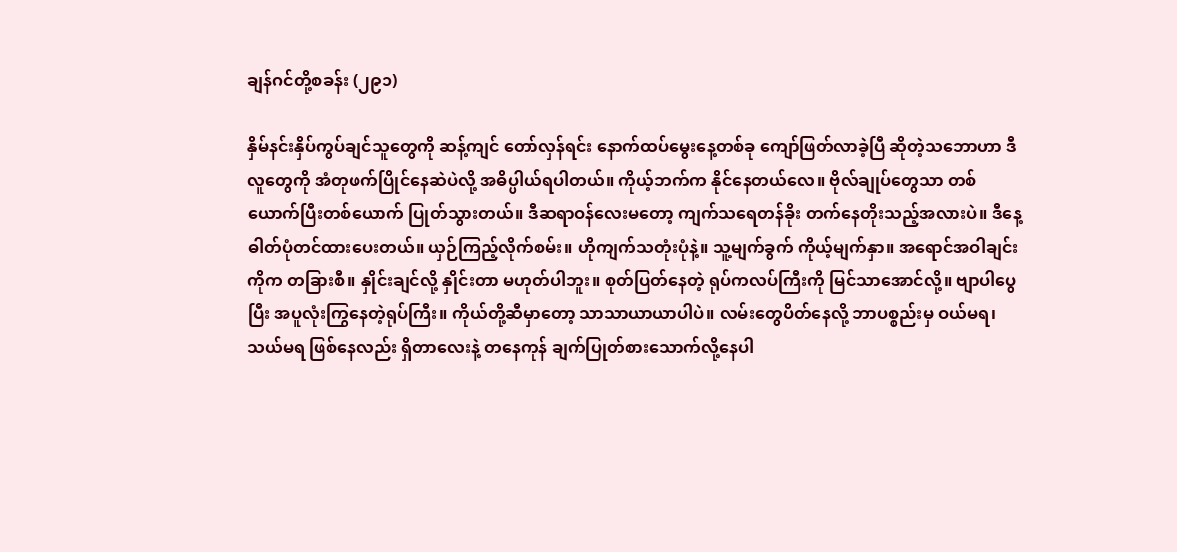ချန်ဂင်တို့စခန်း (၂၉၁)

နှိမ်နင်းနှိပ်ကွပ်ချင်သူတွေကို ဆန့်ကျင် တော်လှန်ရင်း နောက်ထပ်မွေးနေ့တစ်ခု ကျော်ဖြတ်လာခဲ့ပြီ ဆိုတဲ့သဘောဟာ ဒီလူတွေကို အံတုဖက်ပြိုင်နေဆဲပဲလို့ အဓိပ္ပါယ်ရပါတယ်။ ကိုယ့်ဘက်က နိုင်နေတယ်လေ။ ဗိုလ်ချုပ်တွေသာ တစ်ယောက်ပြီးတစ်ယောက် ပြုတ်သွားတယ်။ ဒီဆရာဝန်လေးမတော့ ကျက်သရေတန်ခိုး တက်နေတိုးသည့်အလားပဲ။ ဒီနေ့ ဓါတ်ပုံတင်ထားပေးတယ်။ ယှဉ်ကြည့်လိုက်စမ်း။ ဟိုကျက်သတုံးပုံနဲ့။ သူ့မျက်ခွက် ကိုယ့်မျက်နှာ။ အရောင်အဝါချင်းကိုက တခြားစီ။ နှိုင်းချင်လို့ နှိုင်းတာ မဟုတ်ပါဘူး။ စုတ်ပြတ်နေတဲ့ ရုပ်ကလပ်ကြီးကို မြင်သာအောင်လို့။ ဗျာပါပွေပြီး အပူလုံးကြွနေတဲ့ရုပ်ကြီး။ ကိုယ်တို့ဆီမှာတော့ သာသာယာယာပါပဲ။ လမ်းတွေပိတ်နေလို့ ဘာပစ္စည်းမှ ဝယ်မရ၊ သယ်မရ ဖြစ်နေလည်း ရှိတာလေးနဲ့ တနေကုန် ချက်ပြုတ်စားသောက်လို့နေပါ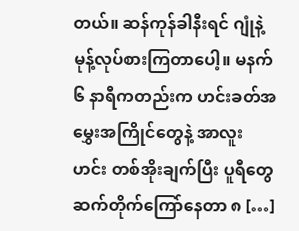တယ်။ ဆန်ကုန်ခါနီးရင် ဂျုံနဲ့ မုန့်လုပ်စားကြတာပေါ့။ မနက် ၆ နာရီကတည်းက ဟင်းခတ်အမွှေးအကြိုင်တွေနဲ့ အာလူးဟင်း တစ်အိုးချက်ပြီး ပူရီတွေ ဆက်တိုက်ကြော်နေတာ ၈ […]